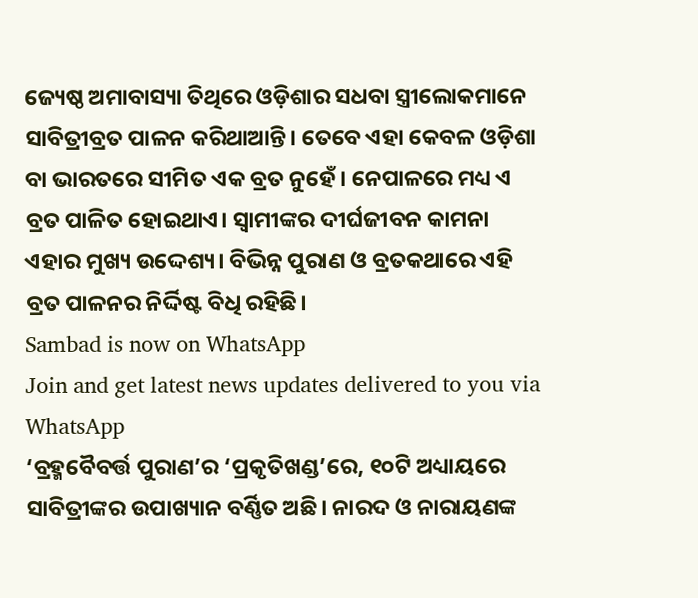ଜ୍ୟେଷ୍ଠ ଅମାବାସ୍ୟା ତିଥିରେ ଓଡ଼ିଶାର ସଧବା ସ୍ତ୍ରୀଲୋକମାନେ ସାବିତ୍ରୀବ୍ରତ ପାଳନ କରିଥାଆନ୍ତି। ତେବେ ଏହା କେବଳ ଓଡ଼ିଶା ବା ଭାରତରେ ସୀମିତ ଏକ ବ୍ରତ ନୁହେଁ। ନେପାଳରେ ମଧ୍ୟ ଏ ବ୍ରତ ପାଳିତ ହୋଇଥାଏ। ସ୍ୱାମୀଙ୍କର ଦୀର୍ଘଜୀବନ କାମନା ଏହାର ମୁଖ୍ୟ ଉଦ୍ଦେଶ୍ୟ। ବିଭିନ୍ନ ପୁରାଣ ଓ ବ୍ରତକଥାରେ ଏହି ବ୍ରତ ପାଳନର ନିର୍ଦ୍ଦିଷ୍ଟ ବିଧି ରହିଛି।
Sambad is now on WhatsApp
Join and get latest news updates delivered to you via WhatsApp
‘ବ୍ରହ୍ମବୈବର୍ତ୍ତ ପୁରାଣ’ର ‘ପ୍ରକୃତିଖଣ୍ଡ’ରେ, ୧୦ଟି ଅଧ୍ୟାୟରେ ସାବିତ୍ରୀଙ୍କର ଉପାଖ୍ୟାନ ବର୍ଣ୍ଣିତ ଅଛି। ନାରଦ ଓ ନାରାୟଣଙ୍କ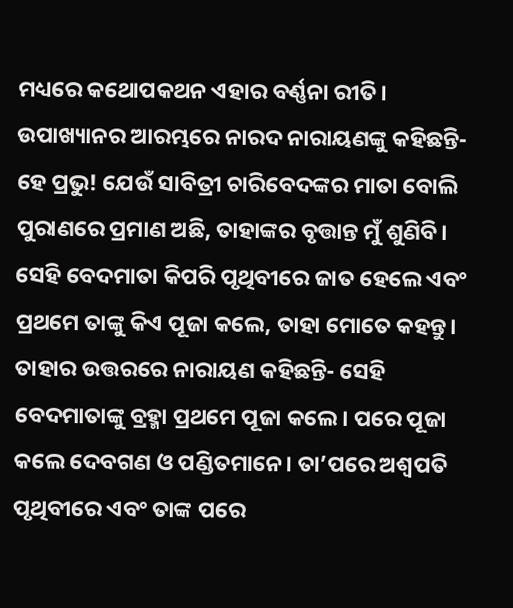ମଧ୍ୟରେ କଥୋପକଥନ ଏହାର ବର୍ଣ୍ଣନା ରୀତି। ଉପାଖ୍ୟାନର ଆରମ୍ଭରେ ନାରଦ ନାରାୟଣଙ୍କୁ କହିଛନ୍ତି- ହେ ପ୍ରଭୁ! ଯେଉଁ ସାବିତ୍ରୀ ଚାରିବେଦଙ୍କର ମାତା ବୋଲି ପୁରାଣରେ ପ୍ରମାଣ ଅଛି, ତାହାଙ୍କର ବୃତ୍ତାନ୍ତ ମୁଁ ଶୁଣିବି। ସେହି ବେଦମାତା କିପରି ପୃଥିବୀରେ ଜାତ ହେଲେ ଏବଂ ପ୍ରଥମେ ତାଙ୍କୁ କିଏ ପୂଜା କଲେ, ତାହା ମୋତେ କହନ୍ତୁ।
ତାହାର ଉତ୍ତରରେ ନାରାୟଣ କହିଛନ୍ତି- ସେହି ବେଦମାତାଙ୍କୁ ବ୍ରହ୍ମା ପ୍ରଥମେ ପୂଜା କଲେ। ପରେ ପୂଜା କଲେ ଦେବଗଣ ଓ ପଣ୍ଡିତମାନେ। ତା’ପରେ ଅଶ୍ୱପତି ପୃଥିବୀରେ ଏବଂ ତାଙ୍କ ପରେ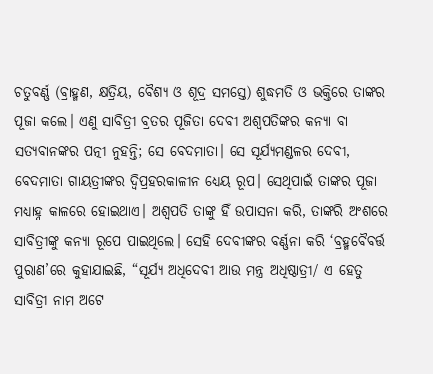ଚତୁବର୍ଣ୍ଣ (ବ୍ରାହ୍ମଣ, କ୍ଷତ୍ରିୟ, ବୈଶ୍ୟ ଓ ଶୂଦ୍ର ସମସ୍ତେ) ଶୁଦ୍ଧମତି ଓ ଭକ୍ତିରେ ତାଙ୍କର ପୂଜା କଲେ। ଏଣୁ ସାବିତ୍ରୀ ବ୍ରତର ପୂଜିତା ଦେବୀ ଅଶ୍ୱପତିଙ୍କର କନ୍ୟା ବା ସତ୍ୟବାନଙ୍କର ପତ୍ନୀ ନୁହନ୍ତି; ସେ ବେଦମାତା। ସେ ସୂର୍ଯ୍ୟମଣ୍ଡଳର ଦେବୀ, ବେଦମାତା ଗାୟତ୍ରୀଙ୍କର ଦ୍ୱିପ୍ରହରକାଳୀନ ଧ୍ୟେୟ ରୂପ। ସେଥିପାଇଁ ତାଙ୍କର ପୂଜା ମଧ୍ୟାହ୍ନ କାଳରେ ହୋଇଥାଏ। ଅଶ୍ୱପତି ତାଙ୍କୁ ହିଁ ଉପାସନା କରି, ତାଙ୍କରି ଅଂଶରେ ସାବିତ୍ରୀଙ୍କୁ କନ୍ୟା ରୂପେ ପାଇଥିଲେ। ସେହି ଦେବୀଙ୍କର ବର୍ଣ୍ଣନା କରି ‘ବ୍ରହ୍ମବୈବର୍ତ୍ତ ପୁରାଣ’ରେ କୁହାଯାଇଛି, “ସୂର୍ଯ୍ୟ ଅଧିଦେବୀ ଆଉ ମନ୍ତ୍ର ଅଧିଷ୍ଠାତ୍ରୀ/ ଏ ହେତୁ ସାବିତ୍ରୀ ନାମ ଅଟେ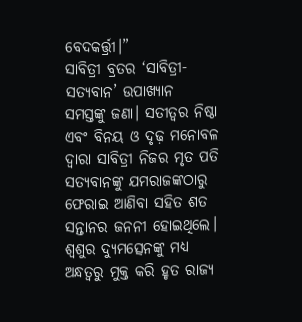ବେଦକର୍ତ୍ତ୍ରୀ।”
ସାବିତ୍ରୀ ବ୍ରତର ‘ସାବିତ୍ରୀ-ସତ୍ୟବାନ’ ଉପାଖ୍ୟାନ ସମସ୍ତଙ୍କୁ ଜଣା। ସତୀତ୍ୱର ନିଷ୍ଠା ଏବଂ ବିନୟ ଓ ଦୃଢ଼ ମନୋବଳ ଦ୍ୱାରା ସାବିତ୍ରୀ ନିଜର ମୃତ ପତି ସତ୍ୟବାନଙ୍କୁ ଯମରାଜଙ୍କଠାରୁ ଫେରାଇ ଆଣିବା ସହିତ ଶତ ସନ୍ତାନର ଜନନୀ ହୋଇଥିଲେ। ଶ୍ୱଶୁର ଦ୍ୟୁମତ୍ସେନଙ୍କୁ ମଧ୍ୟ ଅନ୍ଧତ୍ୱରୁ ମୁକ୍ତ କରି ହୃତ ରାଜ୍ୟ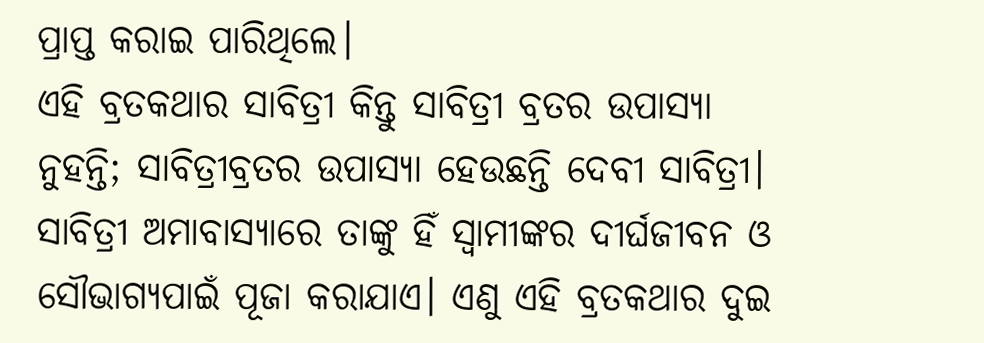ପ୍ରାପ୍ତ କରାଇ ପାରିଥିଲେ।
ଏହି ବ୍ରତକଥାର ସାବିତ୍ରୀ କିନ୍ତୁ ସାବିତ୍ରୀ ବ୍ରତର ଉପାସ୍ୟା ନୁହନ୍ତି; ସାବିତ୍ରୀବ୍ରତର ଉପାସ୍ୟା ହେଉଛନ୍ତି ଦେବୀ ସାବିତ୍ରୀ। ସାବିତ୍ରୀ ଅମାବାସ୍ୟାରେ ତାଙ୍କୁ ହିଁ ସ୍ୱାମୀଙ୍କର ଦୀର୍ଘଜୀବନ ଓ ସୌଭାଗ୍ୟପାଇଁ ପୂଜା କରାଯାଏ। ଏଣୁ ଏହି ବ୍ରତକଥାର ଦୁଇ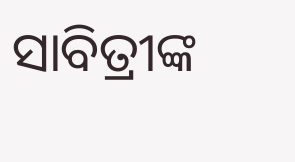ସାବିତ୍ରୀଙ୍କ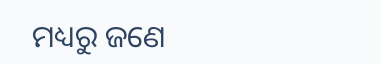ମଧ୍ୟରୁ ଜଣେ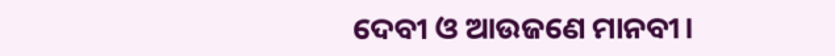ଦେବୀ ଓ ଆଉଜଣେ ମାନବୀ।